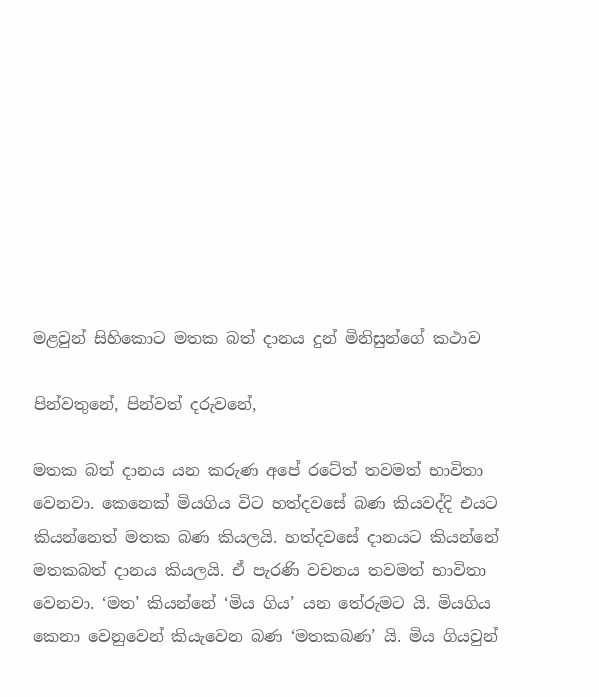මළවුන් සිහිකොට මතක බත් දානය දුන් මිනිසුන්ගේ කථාව

පින්වතුනේ, පින්වත් දරුවනේ,

මතක බත් දානය යන කරුණ අපේ රටේත් තවමත් භාවිතා වෙනවා. කෙනෙක් මියගිය විට හත්දවසේ බණ කියවද්දි එයට කියන්නෙත් මතක බණ කියලයි. හත්දවසේ දානයට කියන්නේ මතකබත් දානය කියලයි. ඒ පැරණි වචනය තවමත් භාවිතා වෙනවා. ‘මත’ කියන්නේ ‘මිය ගිය’ යන තේරුමට යි. මියගිය කෙනා වෙනුවෙන් කියැවෙන බණ ‘මතකබණ’ යි. මිය ගියවුන්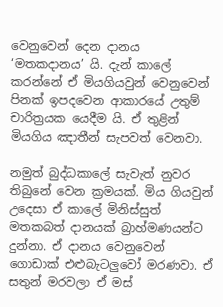වෙනුවෙන් දෙන දානය ‘මතකදානය’ යි. දැන් කාලේ කරන්නේ ඒ මියගියවුන් වෙනුවෙන් පිනක් ඉපදවෙන ආකාරයේ උතුම් චාරිත්‍රයක යෙදීම යි. ඒ තුළින් මියගිය ඤාතීන් සැපවත් වෙනවා.

නමුත් බුද්ධකාලේ සැවැත් නුවර තිබුනේ වෙන ක්‍රමයක්. මිය ගියවුන් උදෙසා ඒ කාලේ මිනිස්සුත් මතකබත් දානයක් බ්‍රාහ්මණයන්ට දුන්නා. ඒ දානය වෙනුවෙන් ගොඩාක් එළුබැටලුවෝ මරණවා. ඒ සතුන් මරවලා ඒ මස්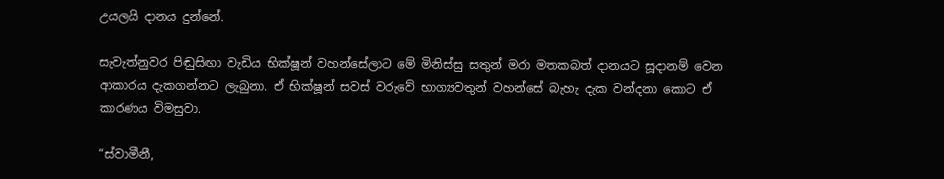උයලයි දානය දුන්නේ.

සැවැත්නුවර පිඬුසිඟා වැඩිය භික්ෂූන් වහන්සේලාට මේ මිනිස්සු සතුන් මරා මතකබත් දානයට සූදානම් වෙන ආකාරය දැකගන්නට ලැබුනා. ඒ භික්ෂූන් සවස් වරුවේ භාග්‍යවතුන් වහන්සේ බැහැ දැක වන්දනා කොට ඒ කාරණය විමසුවා.

“ස්වාමීනී,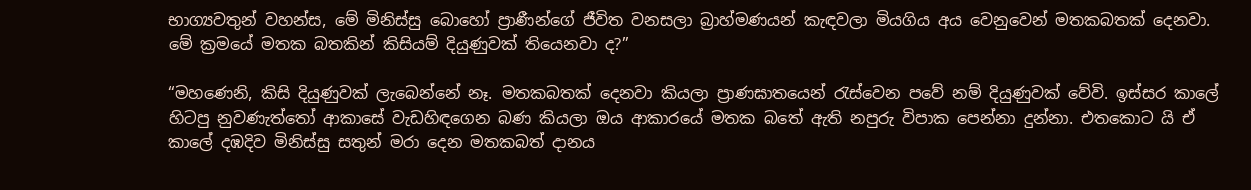භාග්‍යවතුන් වහන්ස, මේ මිනිස්සු බොහෝ ප්‍රාණීන්ගේ ජීවිත වනසලා බ්‍රාහ්මණයන් කැඳවලා මියගිය අය වෙනුවෙන් මතකබතක් දෙනවා. මේ ක්‍රමයේ මතක බතකින් කිසියම් දියුණුවක් තියෙනවා ද?”

“මහණෙනි, කිසි දියුණුවක් ලැබෙන්නේ නෑ. මතකබතක් දෙනවා කියලා ප්‍රාණඝාතයෙන් රැස්වෙන පවේ නම් දියුණුවක් වේවි. ඉස්සර කාලේ හිටපු නුවණැත්තෝ ආකාසේ වැඩහිඳගෙන බණ කියලා ඔය ආකාරයේ මතක බතේ ඇති නපුරු විපාක පෙන්නා දුන්නා. එතකොට යි ඒ කාලේ දඹදිව මිනිස්සු සතුන් මරා දෙන මතකබත් දානය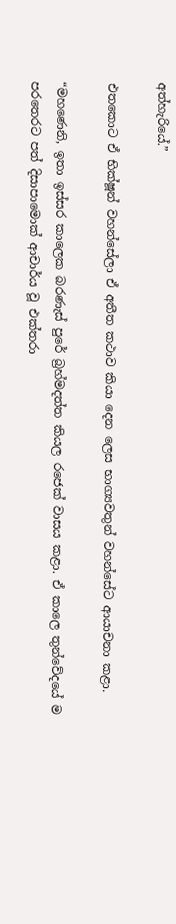අත්හැරියේ.”

එතකොට ඒ භික්ෂූන් වහන්සේලා ඒ අතීත කථාව කියා දෙන ලෙස භාග්‍යවතුන් වහන්සේට ආයාචනා කළා.

“මහණෙනි, ඉතා ඉස්සර කාලෙක බරණැස් පුරේ බ්‍රහ්මදත්ත කියල රජෙක් වාසය කළා. ඒ කාලෙ තුන්වේදයේ ම පරතෙරට පත් දිසාපාමොක් ආචාර්ය වූ එක්තරා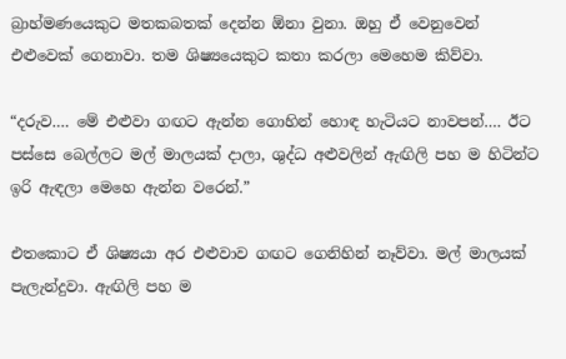බ්‍රාහ්මණයෙකුට මතකබතක් දෙන්න ඕනා වුනා. ඔහු ඒ වෙනුවෙන් එළුවෙක් ගෙනාවා. තම ශිෂ්‍යයෙකුට කතා කරලා මෙහෙම කිව්වා.

“දරුව…. මේ එළුවා ගඟට ඇන්න ගොහින් හොඳ හැටියට නාවපන්…. ඊට පස්සෙ බෙල්ලට මල් මාලයක් දාලා, ශුද්ධ අළුවලින් ඇඟිලි පහ ම හිටින්ට ඉරි ඇඳලා මෙහෙ ඇන්න වරෙන්.”

එතකොට ඒ ශිෂ්‍යයා අර එළුවාව ගඟට ගෙනිහින් නෑව්වා. මල් මාලයක් පැලැන්දුවා. ඇඟිලි පහ ම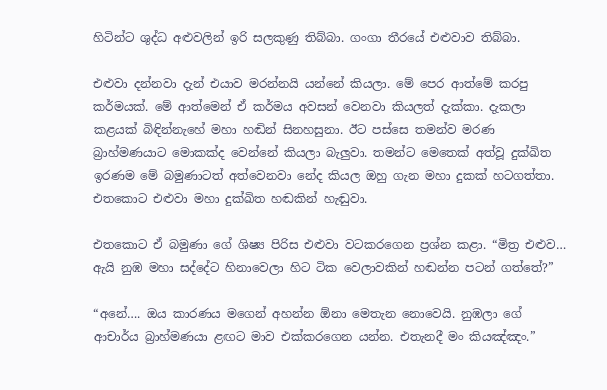හිටින්ට ශුද්ධ අළුවලින් ඉරි සලකුණු තිබ්බා. ගංගා තීරයේ එළුවාව තිබ්බා.

එළුවා දන්නවා දැන් එයාව මරන්නයි යන්නේ කියලා. මේ පෙර ආත්මේ කරපු කර්මයක්. මේ ආත්මෙන් ඒ කර්මය අවසන් වෙනවා කියලත් දැක්කා. දැකලා කළයක් බිඳින්නැහේ මහා හඬින් සිනහසුනා. ඊට පස්සෙ තමන්ව මරණ බ්‍රාහ්මණයාට මොකක්ද වෙන්නේ කියලා බැලුවා. තමන්ට මෙතෙක් අත්වූ දුක්ඛිත ඉරණම මේ බමුණාටත් අත්වෙනවා නේද කියල ඔහු ගැන මහා දුකක් හටගත්තා. එතකොට එළුවා මහා දුක්ඛිත හඬකින් හැඬුවා.

එතකොට ඒ බමුණා ගේ ශිෂ්‍ය පිරිස එළුවා වටකරගෙන ප්‍රශ්න කළා. “මිත්‍ර එළුව… ඇයි නුඹ මහා සද්දේට හිනාවෙලා හිට ටික වෙලාවකින් හඬන්න පටන් ගත්තේ?”

“අනේ…. ඔය කාරණය මගෙන් අහන්න ඕනා මෙතැන නොවෙයි. නුඹලා ගේ ආචාර්ය බ්‍රාහ්මණයා ළඟට මාව එක්කරගෙන යන්න. එතැනදී මං කියඤ්ඤං.”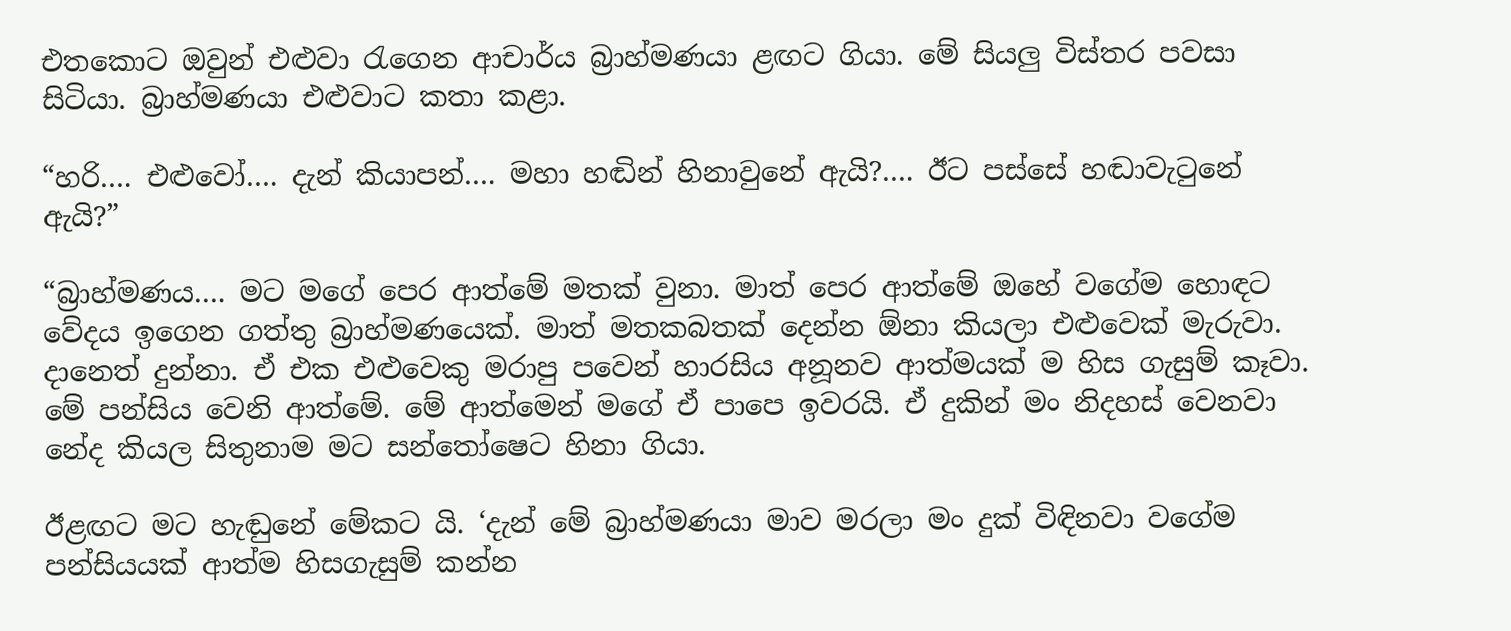එතකොට ඔවුන් එළුවා රැගෙන ආචාර්ය බ්‍රාහ්මණයා ළඟට ගියා. මේ සියලු විස්තර පවසා සිටියා. බ්‍රාහ්මණයා එළුවාට කතා කළා.

“හරි…. එළුවෝ…. දැන් කියාපන්…. මහා හඬින් හිනාවුනේ ඇයි?…. ඊට පස්සේ හඬාවැටුනේ ඇයි?”

“බ්‍රාහ්මණය…. මට මගේ පෙර ආත්මේ මතක් වුනා. මාත් පෙර ආත්මේ ඔහේ වගේම හොඳට වේදය ඉගෙන ගත්තු බ්‍රාහ්මණයෙක්. මාත් මතකබතක් දෙන්න ඕනා කියලා එළුවෙක් මැරුවා. දානෙත් දුන්නා. ඒ එක එළුවෙකු මරාපු පවෙන් හාරසිය අනූනව ආත්මයක් ම හිස ගැසුම් කෑවා. මේ පන්සිය වෙනි ආත්මේ. මේ ආත්මෙන් මගේ ඒ පාපෙ ඉවරයි. ඒ දුකින් මං නිදහස් වෙනවා නේද කියල සිතුනාම මට සන්තෝෂෙට හිනා ගියා.

ඊළඟට මට හැඬුනේ මේකට යි. ‘දැන් මේ බ්‍රාහ්මණයා මාව මරලා මං දුක් විඳිනවා වගේම පන්සියයක් ආත්ම හිසගැසුම් කන්න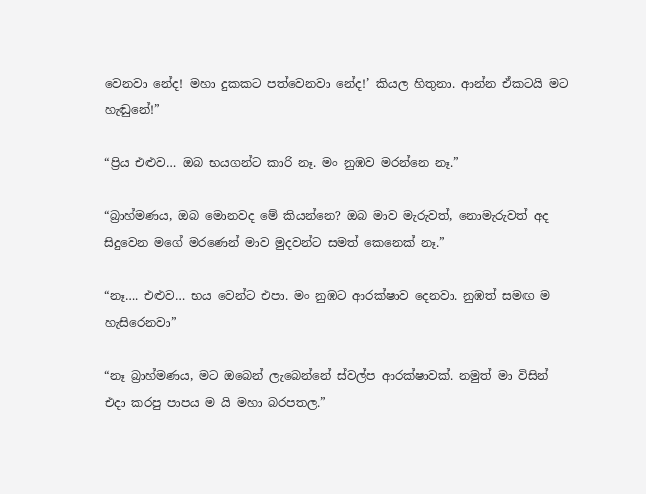වෙනවා නේද! මහා දුකකට පත්වෙනවා නේද!’ කියල හිතුනා. ආන්න ඒකටයි මට හැඬුනේ!”

“ප්‍රිය එළුව… ඔබ භයගන්ට කාරි නෑ. මං නුඹව මරන්නෙ නෑ.”

“බ්‍රාහ්මණය, ඔබ මොනවද මේ කියන්නෙ? ඔබ මාව මැරුවත්, නොමැරුවත් අද සිදුවෙන මගේ මරණෙන් මාව මුදවන්ට සමත් කෙනෙක් නෑ.”

“නෑ…. එළුව… භය වෙන්ට එපා. මං නුඹට ආරක්ෂාව දෙනවා. නුඹත් සමඟ ම හැසිරෙනවා”

“නෑ බ්‍රාහ්මණය, මට ඔබෙන් ලැබෙන්නේ ස්වල්ප ආරක්ෂාවක්. නමුත් මා විසින් එදා කරපු පාපය ම යි මහා බරපතල.”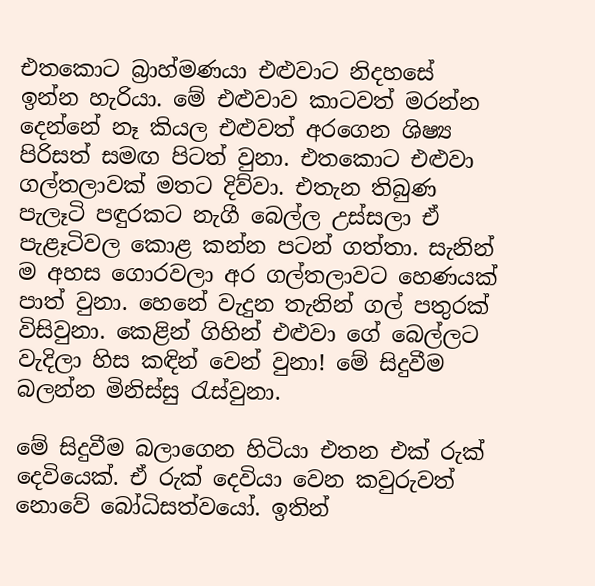එතකොට බ්‍රාහ්මණයා එළුවාට නිදහසේ ඉන්න හැරියා. මේ එළුවාව කාටවත් මරන්න දෙන්නේ නෑ කියල එළුවත් අරගෙන ශිෂ්‍ය පිරිසත් සමඟ පිටත් වුනා. එතකොට එළුවා ගල්තලාවක් මතට දිව්වා. එතැන තිබුණ පැලෑටි පඳුරකට නැගී බෙල්ල උස්සලා ඒ පැළෑටිවල කොළ කන්න පටන් ගත්තා. සැනින් ම අහස ගොරවලා අර ගල්තලාවට හෙණයක් පාත් වුනා. හෙනේ වැදුන තැනින් ගල් පතුරක් විසිවුනා. කෙළින් ගිහින් එළුවා ගේ බෙල්ලට වැදිලා හිස කඳින් වෙන් වුනා! මේ සිදුවීම බලන්න මිනිස්සු රැස්වුනා.

මේ සිදුවීම බලාගෙන හිටියා එතන එක් රුක් දෙවියෙක්. ඒ රුක් දෙවියා වෙන කවුරුවත් නොවේ බෝධිසත්වයෝ. ඉතින්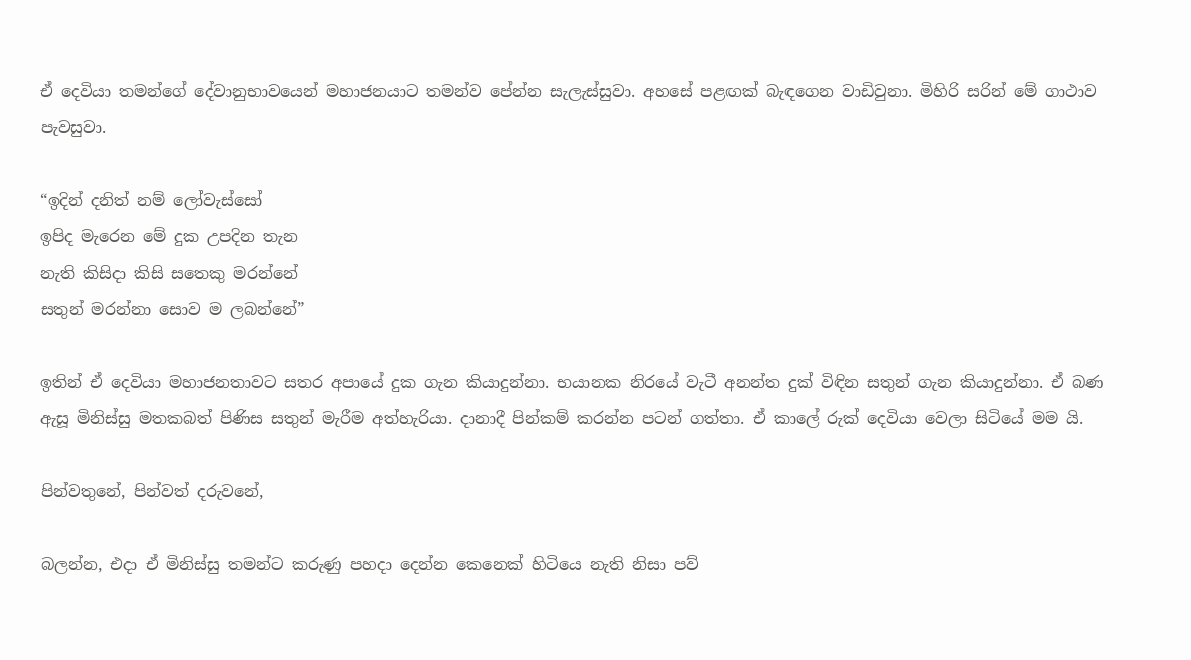ඒ දෙවියා තමන්ගේ දේවානුභාවයෙන් මහාජනයාට තමන්ව පේන්න සැලැස්සුවා. අහසේ පළඟක් බැඳගෙන වාඩිවුනා. මිහිරි සරින් මේ ගාථාව පැවසුවා.

“ඉදින් දනිත් නම් ලෝවැස්සෝ
ඉපිද මැරෙන මේ දුක උපදින තැන
නැති කිසිදා කිසි සතෙකු මරන්නේ
සතුන් මරන්නා සොව ම ලබන්නේ”

ඉතින් ඒ දෙවියා මහාජනතාවට සතර අපායේ දුක ගැන කියාදුන්නා. භයානක නිරයේ වැටී අනන්ත දුක් විඳින සතුන් ගැන කියාදුන්නා. ඒ බණ ඇසූ මිනිස්සු මතකබත් පිණිස සතුන් මැරීම අත්හැරියා. දානාදී පින්කම් කරන්න පටන් ගත්තා. ඒ කාලේ රුක් දෙවියා වෙලා සිටියේ මම යි.

පින්වතුනේ, පින්වත් දරුවනේ,

බලන්න, එදා ඒ මිනිස්සු තමන්ට කරුණු පහදා දෙන්න කෙනෙක් හිටියෙ නැති නිසා පව්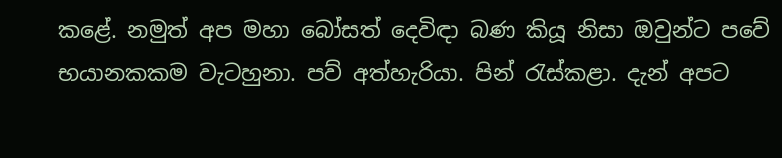කළේ. නමුත් අප මහා බෝසත් දෙවිඳා බණ කියූ නිසා ඔවුන්ට පවේ භයානකකම වැටහුනා. පව් අත්හැරියා. පින් රැස්කළා. දැන් අපට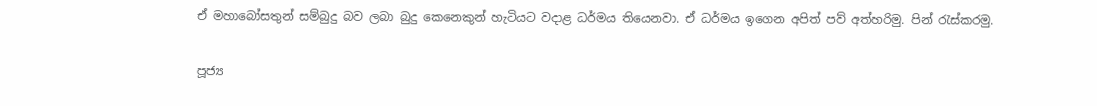ඒ මහාබෝසතුන් සම්බුදු බව ලබා බුදු කෙනෙකුන් හැටියට වදාළ ධර්මය තියෙනවා. ඒ ධර්මය ඉගෙන අපිත් පව් අත්හරිමු. පින් රැස්කරමු.

පූජ්‍ය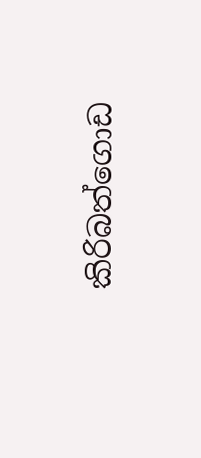කිරිබත්ගොඩ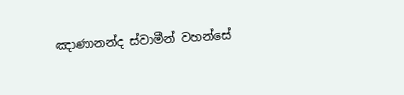ඤාණානන්ද ස්වාමීන් වහන්සේ